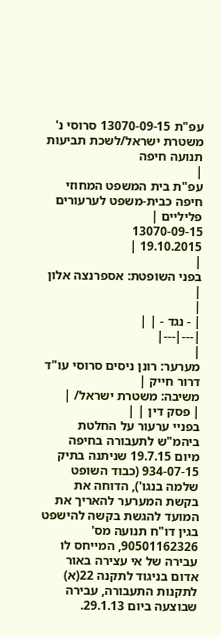עפ"ת 13070-09-15 סרוסי נ' משטרת ישראל/לשכת תביעות תנועה חיפה
|
עפ"ת בית המשפט המחוזי חיפה כבית-משפט לערעורים פליליים |
13070-09-15
19.10.2015 |
|
בפני השופטת: אספרנצה אלון |
|
| - נגד - | |
|---|---|
|
מערער: רונן ניסים סרוסי עו"ד דרור חייק |
משיבה: משטרת ישראל/ |
| פסק דין | |
בפניי ערעור על החלטת ביהמ"ש לתעבורה בחיפה מיום 19.7.15 שניתנה בתיק 934-07-15 (כבוד השופט שלמה בנגו'), הדוחה את בקשת המערער להאריך את המועד להגשת בקשה להישפט בגין דו"ח תנועה מס' 90501162326, המייחס לו עבירה של אי עצירה באור אדום בניגוד לתקנה 22(א) לתקנות התעבורה, עבירה שבוצעה ביום 29.1.13.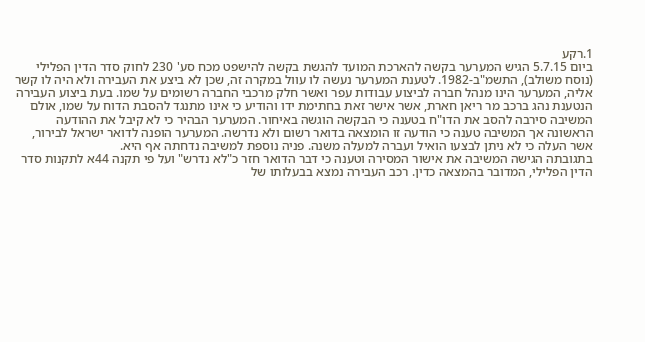1.רקע
ביום 5.7.15 הגיש המערער בקשה להארכת המועד להגשת בקשה להישפט מכח סע' 230 לחוק סדר הדין הפלילי (נוסח משולב), התשמ"ב-1982. לטענת המערער נעשה לו עוול במקרה זה, שכן לא ביצע את העבירה ולא היה לו קשר אליה, המערער הינו מנהל חברה לביצוע עבודות עפר ואשר חלק מרכבי החברה רשומים על שמו. בעת ביצוע העבירה הנטענת נהג ברכב מר ריאן חארת, אשר אישר זאת בחתימת ידו והודיע כי אינו מתנגד להסבת הדוח על שמו, אולם המשיבה סירבה להסב את הדו"ח בטענה כי הבקשה הוגשה באיחור. המערער הבהיר כי לא קיבל את ההודעה הראשונה אך המשיבה טענה כי הודעה זו הומצאה בדואר רשום ולא נדרשה. המערער הופנה לדואר ישראל לבירור, אשר העלה כי לא ניתן לבצעו הואיל ועברה למעלה משנה. פניה נוספת למשיבה נדחתה אף היא.
בתגובתה הגישה המשיבה את אישור המסירה וטענה כי דבר הדואר חזר כ"לא נדרש" ועל פי תקנה 44א לתקנות סדר הדין הפלילי, המדובר בהמצאה כדין. רכב העבירה נמצא בבעלותו של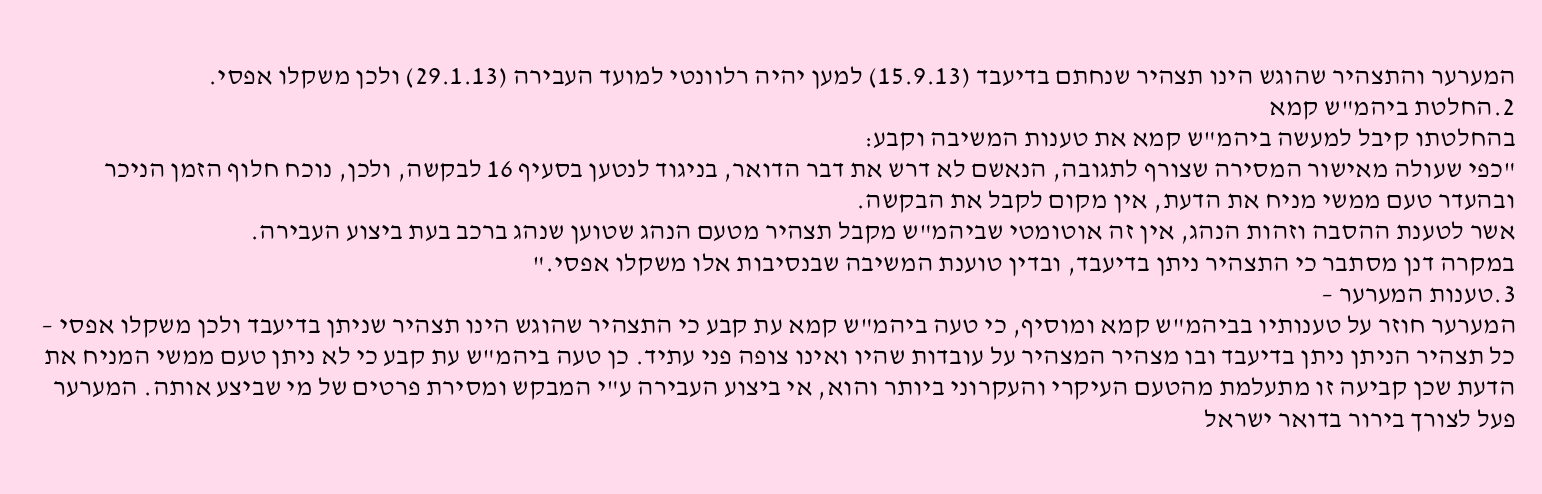המערער והתצהיר שהוגש הינו תצהיר שנחתם בדיעבד (15.9.13) למען יהיה רלוונטי למועד העבירה (29.1.13) ולכן משקלו אפסי.
2.החלטת ביהמ"ש קמא
בהחלטתו קיבל למעשה ביהמ"ש קמא את טענות המשיבה וקבע:
"כפי שעולה מאישור המסירה שצורף לתגובה, הנאשם לא דרש את דבר הדואר, בניגוד לנטען בסעיף 16 לבקשה, ולכן, נוכח חלוף הזמן הניכר ובהעדר טעם ממשי מניח את הדעת, אין מקום לקבל את הבקשה.
אשר לטענת ההסבה וזהות הנהג, אין זה אוטומטי שביהמ"ש מקבל תצהיר מטעם הנהג שטוען שנהג ברכב בעת ביצוע העבירה.
במקרה דנן מסתבר כי התצהיר ניתן בדיעבד, ובדין טוענת המשיבה שבנסיבות אלו משקלו אפסי."
3.טענות המערער –
המערער חוזר על טענותיו בביהמ"ש קמא ומוסיף, כי טעה ביהמ"ש קמא עת קבע כי התצהיר שהוגש הינו תצהיר שניתן בדיעבד ולכן משקלו אפסי – כל תצהיר הניתן ניתן בדיעבד ובו מצהיר המצהיר על עובדות שהיו ואינו צופה פני עתיד. כן טעה ביהמ"ש עת קבע כי לא ניתן טעם ממשי המניח את הדעת שכן קביעה זו מתעלמת מהטעם העיקרי והעקרוני ביותר והוא, אי ביצוע העבירה ע"י המבקש ומסירת פרטים של מי שביצע אותה. המערער פעל לצורך בירור בדואר ישראל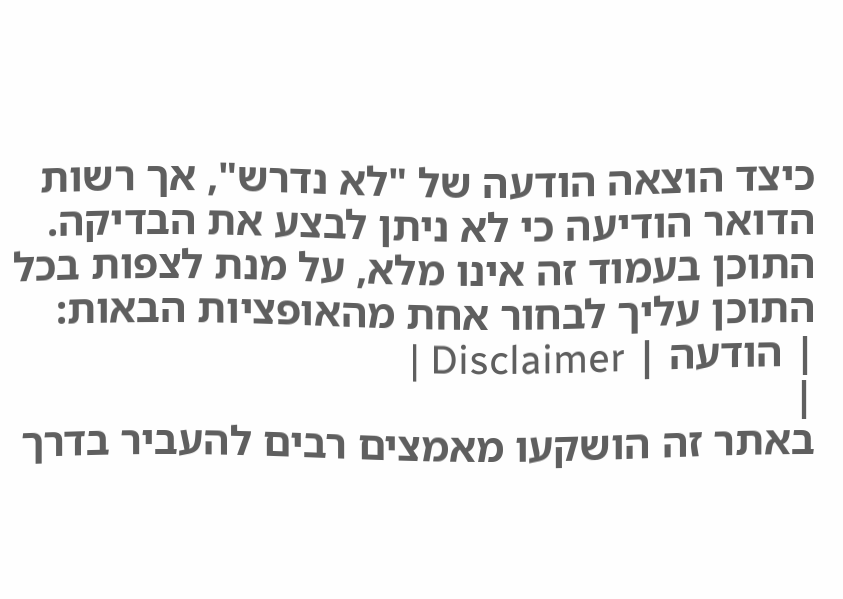כיצד הוצאה הודעה של "לא נדרש", אך רשות הדואר הודיעה כי לא ניתן לבצע את הבדיקה.
התוכן בעמוד זה אינו מלא, על מנת לצפות בכל התוכן עליך לבחור אחת מהאופציות הבאות:
| הודעה | Disclaimer |
|
באתר זה הושקעו מאמצים רבים להעביר בדרך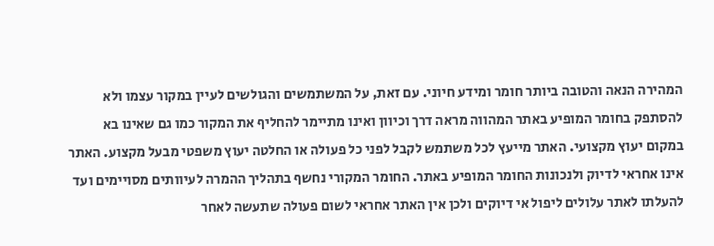המהירה הנאה והטובה ביותר חומר ומידע חיוני. עם זאת, על המשתמשים והגולשים לעיין במקור עצמו ולא להסתפק בחומר המופיע באתר המהווה מראה דרך וכיוון ואינו מתיימר להחליף את המקור כמו גם שאינו בא במקום יעוץ מקצועי. האתר מייעץ לכל משתמש לקבל לפני כל פעולה או החלטה יעוץ משפטי מבעל מקצוע. האתר אינו אחראי לדיוק ולנכונות החומר המופיע באתר. החומר המקורי נחשף בתהליך ההמרה לעיוותים מסויימים ועד להעלתו לאתר עלולים ליפול אי דיוקים ולכן אין האתר אחראי לשום פעולה שתעשה לאחר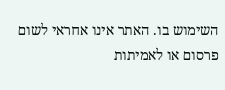השימוש בו. האתר אינו אחראי לשום פרסום או לאמיתות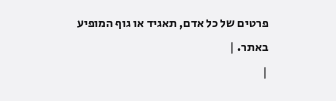פרטים של כל אדם, תאגיד או גוף המופיע באתר. |
|